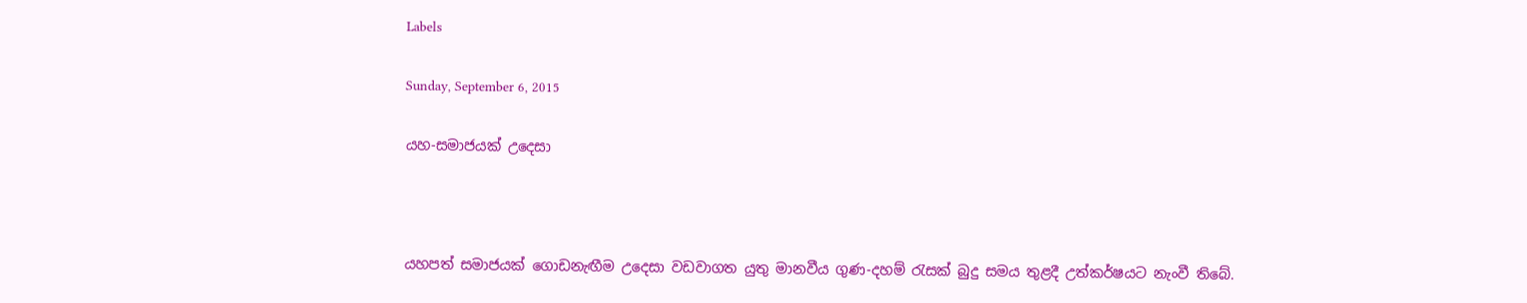Labels

Sunday, September 6, 2015

යහ-සමාජයක් උදෙසා



යහපත් සමාජයක් ගොඩනැඟීම උදෙසා වඩවාගත යුතු මානවීය ගුණ-දහම් රැසක් බුදු සමය තුළදී උත්කර්ෂයට නැංවී තිබේ.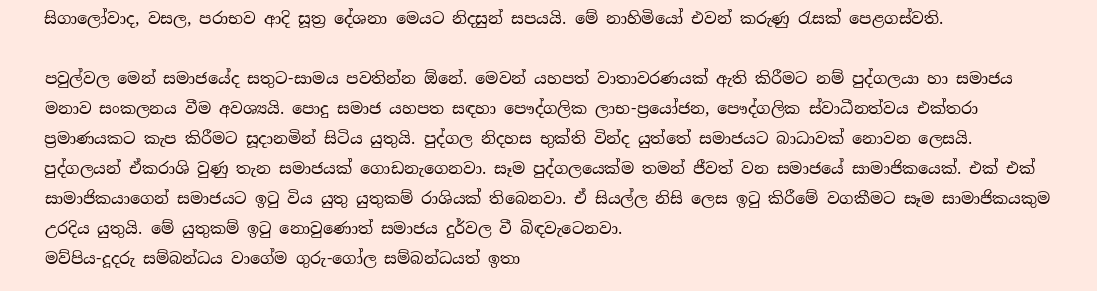සිගාලෝවාද, වසල, පරාභව ආදි සූත්‍ර දේශනා මෙයට නිදසුන් සපයයි. මේ නාහිමියෝ එවන් කරුණු රැසක් පෙළගස්වති.

පවුල්වල මෙන් සමාජයේද සතුට-සාමය පවතින්න ඕනේ. මෙවන් යහපත් වාතාවරණයක් ඇති කිරීමට නම් පුද්ගලයා හා සමාජය මනාව සංකලනය වීම අවශ්‍යයි. පොදු සමාජ යහපත සඳහා පෞද්ගලික ලාභ-ප්‍රයෝජන, පෞද්ගලික ස්වාධීනත්වය එක්තරා ප්‍රමාණයකට කැප කිරීමට සූදානමින් සිටිය යුතුයි. පුද්ගල නිදහස භුක්ති වින්ද යුත්තේ සමාජයට බාධාවක් නොවන ලෙසයි. පුද්ගලයන් ඒකරාශි වුණු තැන සමාජයක් ගොඩනැගෙනවා. සෑම පුද්ගලයෙක්ම තමන් ජීවත් වන සමාජයේ සාමාජිකයෙක්. එක් එක් සාමාජිකයාගෙන් සමාජයට ඉටු විය යුතු යුතුකම් රාශියක් තිබෙනවා. ඒ සියල්ල නිසි ලෙස ඉටු කිරීමේ වගකීමට සෑම සාමාජිකයකුම උරදිය යුතුයි. මේ යුතුකම් ඉටු නොවුණොත් සමාජය දුර්වල වී බිඳවැටෙනවා.
මව්පිය-දූදරු සම්බන්ධය වාගේම ගුරු-ගෝල සම්බන්ධයත් ඉතා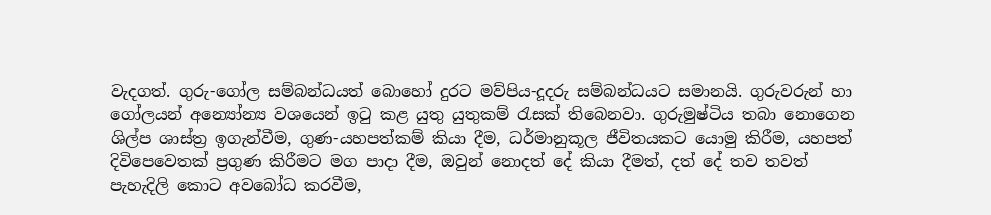වැදගත්. ගුරු-ගෝල සම්බන්ධයත් බොහෝ දුරට මව්පිය-දූදරු සම්බන්ධයට සමානයි. ගුරුවරුන් හා ගෝලයන් අන්‍යෝන්‍ය වශයෙන් ඉටු කළ යුතු යුතුකම් රැසක් තිබෙනවා. ගුරුමුෂ්ටිය තබා නොගෙන ශිල්ප ශාස්ත්‍ර ඉගැන්වීම, ගුණ-යහපත්කම් කියා දීම, ධර්මානුකූල ජීවිතයකට යොමු කිරීම, යහපත් දිවිපෙවෙතක් ප්‍රගුණ කිරීමට මග පාදා දීම, ඔවුන් නොදත් දේ කියා දීමත්, දත් දේ තව තවත් පැහැදිලි කොට අවබෝධ කරවීම,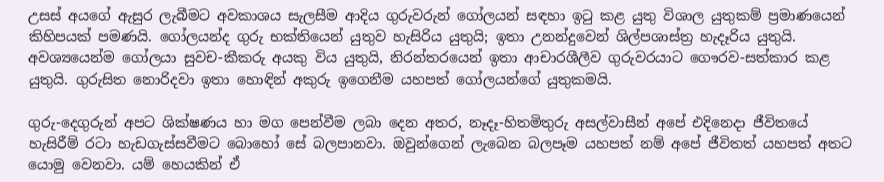උසස් අයගේ ඇසුර ලැබීමට අවකාශය සැලසීම ආදිය ගුරුවරුන් ගෝලයන් සඳහා ඉටු කළ යුතු විශාල යුතුකම් ප්‍රමාණයෙන් කිහිපයක් පමණයි. ගෝලයන්ද ගුරු භක්තියෙන් යුතුව හැසිරිය යුතුයි; ඉතා උනන්දුවෙන් ශිල්පශාස්ත්‍ර හැදෑරිය යුතුයි. අවශ්‍යයෙන්ම ගෝලයා සුවච-කීකරු අයකු විය යුතුයි, නිරන්තරයෙන් ඉතා ආචාරශීලීව ගුරුවරයාට ගෞරව-සත්කාර කළ යුතුයි. ගුරුසිත නොරිදවා ඉතා හොඳින් අකුරු ඉගෙනීම යහපත් ගෝලයන්ගේ යුතුකමයි.

ගුරු-දෙගුරුන් අපට ශික්ෂණය හා මග පෙන්වීම ලබා දෙන අතර, නෑදෑ-හිතමිතුරු අසල්වාසීන් අපේ එදිනෙදා ජීවිතයේ හැසිරීම් රටා හැඩගැස්සවීමට බොහෝ සේ බලපානවා. ඔවුන්ගෙන් ලැබෙන බලපෑම යහපත් නම් අපේ ජීවිතත් යහපත් අතට යොමු වෙනවා. යම් හෙයකින් ඒ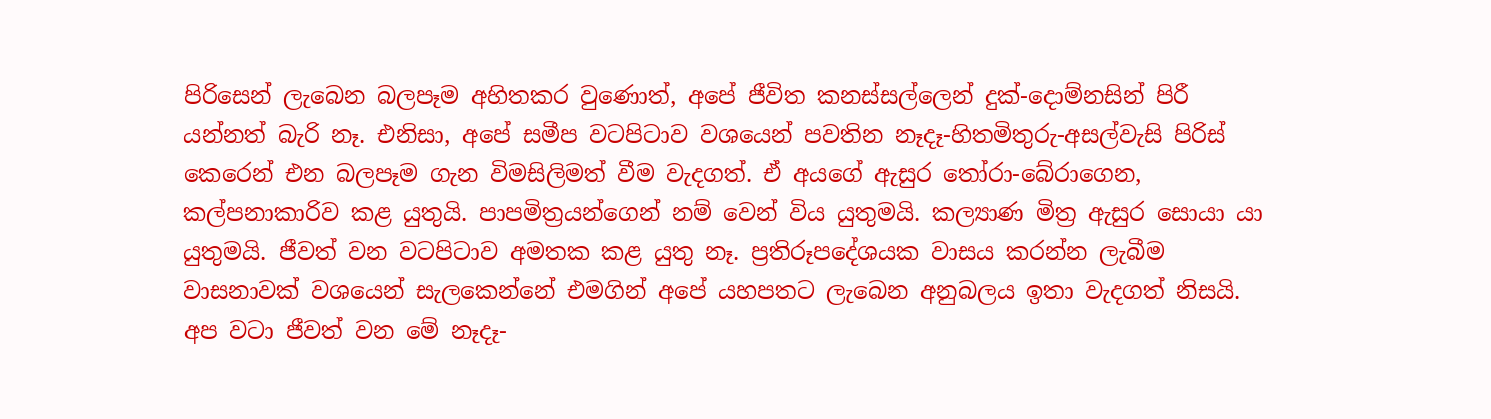පිරිසෙන් ලැබෙන බලපෑම අහිතකර වුණොත්, අපේ ජීවිත කනස්සල්ලෙන් දුක්-දොම්නසින් පිරී යන්නත් බැරි නෑ. එනිසා, අපේ සමීප වටපිටාව වශයෙන් පවතින නෑදෑ-හිතමිතුරු-අසල්වැසි පිරිස් කෙරෙන් එන බලපෑම ගැන විමසිලිමත් වීම වැදගත්. ඒ අයගේ ඇසුර තෝරා-බේරාගෙන, කල්පනාකාරිව කළ යුතුයි. පාපමිත්‍රයන්ගෙන් නම් වෙන් විය යුතුමයි. කල්‍යාණ මිත්‍ර ඇසුර සොයා යා යුතුමයි. ජීවත් වන වටපිටාව අමතක කළ යුතු නෑ. ප්‍රතිරූපදේශයක වාසය කරන්න ලැබීම වාසනාවක් වශයෙන් සැලකෙන්නේ එමගින් අපේ යහපතට ලැබෙන අනුබලය ඉතා වැදගත් නිසයි.
අප වටා ජීවත් වන මේ නෑදෑ-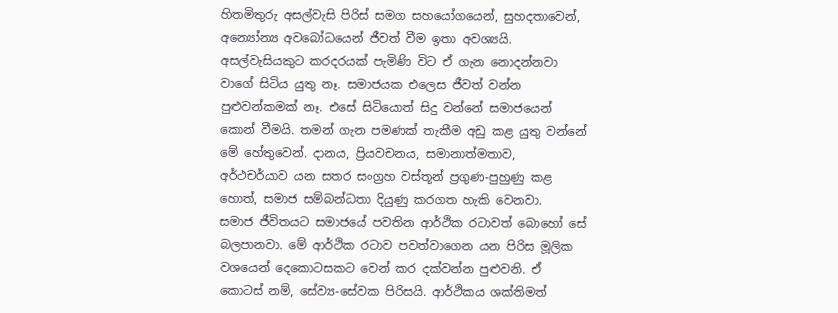හිතමිතුරු අසල්වැසි පිරිස් සමග සහයෝගයෙන්, සුහදතාවෙන්, අන්‍යෝන්‍ය අවබෝධයෙන් ජීවත් වීම ඉතා අවශ්‍යයි. අසල්වැසියකුට කරදරයක් පැමිණි විට ඒ ගැන නොදන්නවා වාගේ සිටිය යුතු නෑ. සමාජයක එලෙස ජීවත් වන්න පුළුවන්කමක් නෑ. එසේ සිටියොත් සිදු වන්නේ සමාජයෙන් කොන් වීමයි. තමන් ගැන පමණක් තැකීම අඩු කළ යුතු වන්නේ මේ හේතුවෙන්. දානය, ප්‍රියවචනය, සමානාත්මතාව, අර්ථචර්යාව යන සතර සංග්‍රහ වස්තූන් ප්‍රගුණ-පුහුණු කළ හොත්, සමාජ සම්බන්ධතා දියුණු කරගත හැකි වෙනවා.
සමාජ ජීවිතයට සමාජයේ පවතින ආර්ථික රටාවත් බොහෝ සේ බලපානවා. මේ ආර්ථික රටාව පවත්වාගෙන යන පිරිස මූලික වශයෙන් දෙකොටසකට වෙන් කර දක්වන්න පුළුවනි. ඒ කොටස් නම්, සේව්‍ය-සේවක පිරිසයි. ආර්ථිකය ශක්තිමත්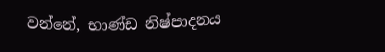වන්නේ, භාණ්ඩ නිෂ්පාදනය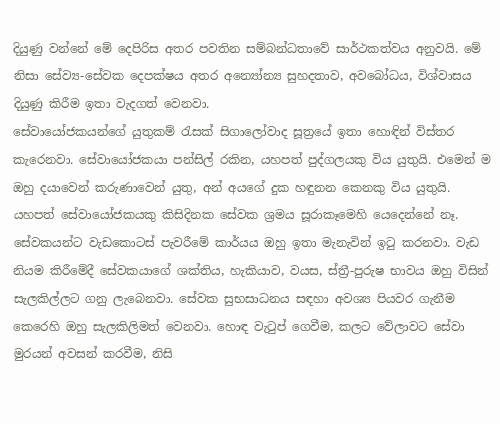දියුණු වන්නේ මේ දෙපිරිස අතර පවතින සම්බන්ධතාවේ සාර්ථකත්වය අනුවයි. මේ නිසා සේව්‍ය-සේවක දෙපක්ෂය අතර අන්‍යෝන්‍ය සුහදතාව, අවබෝධය, විශ්වාසය දියුණු කිරීම ඉතා වැදගත් වෙනවා.
සේවායෝජකයන්ගේ යුතුකම් රැසක් සිගාලෝවාද සූත්‍රයේ ඉතා හොඳින් විස්තර කැරෙනවා. සේවායෝජකයා පන්සිල් රකින, යහපත් පුද්ගලයකු විය යුතුයි. එමෙන් ම ඔහු දයාවෙන් කරුණාවෙන් යුතු, අන් අයගේ දුක හඳුනන කෙනකු විය යුතුයි. යහපත් සේවායෝජකයකු කිසිදිනක සේවක ශ්‍රමය සූරාකෑමෙහි යෙදෙන්නේ නෑ. සේවකයන්ට වැඩකොටස් පැවරීමේ කාර්යය ඔහු ඉතා මැනැවින් ඉටු කරනවා. වැඩ නියම කිරීමේදී සේවකයාගේ ශක්තිය, හැකියාව, වයස, ස්ත්‍රී-පුරුෂ භාවය ඔහු විසින් සැලකිල්ලට ගනු ලැබෙනවා. සේවක සුභසාධනය සඳහා අවශ්‍ය පියවර ගැනීම කෙරෙහි ඔහු සැලකිලිමත් වෙනවා. හොඳ වැටුප් ගෙවීම, කලට වේලාවට සේවා මුරයන් අවසන් කරවීම, නිසි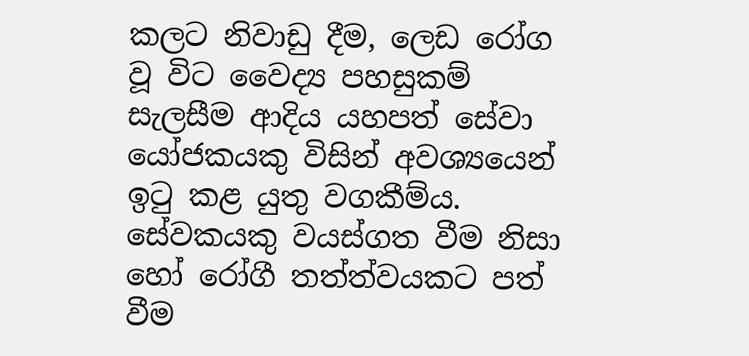කලට නිවාඩු දීම, ලෙඩ රෝග වූ විට වෛද්‍ය පහසුකම් සැලසීම ආදිය යහපත් සේවා යෝජකයකු විසින් අවශ්‍යයෙන් ඉටු කළ යුතු වගකීම්ය. සේවකයකු වයස්ගත වීම නිසා හෝ රෝගී තත්ත්වයකට පත් වීම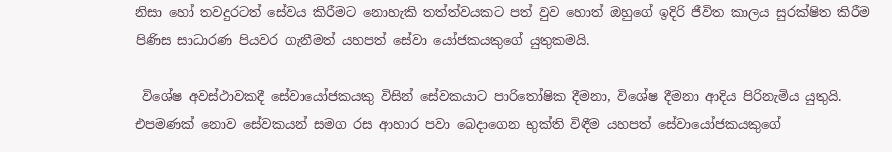නිසා හෝ තවදුරටත් සේවය කිරීමට නොහැකි තත්ත්වයකට පත් වුව හොත් ඔහුගේ ඉදිරි ජීවිත කාලය සුරක්ෂිත කිරීම පිණිස සාධාරණ පියවර ගැනීමත් යහපත් සේවා යෝජකයකුගේ යුතුකමයි.

 විශේෂ අවස්ථාවකදී සේවායෝජකයකු විසින් සේවකයාට පාරිතෝෂික දීමනා, විශේෂ දීමනා ආදිය පිරිනැමිය යුතුයි. එපමණක් නොව සේවකයන් සමග රස ආහාර පවා බෙදාගෙන භුක්ති විඳීම යහපත් සේවායෝජකයකුගේ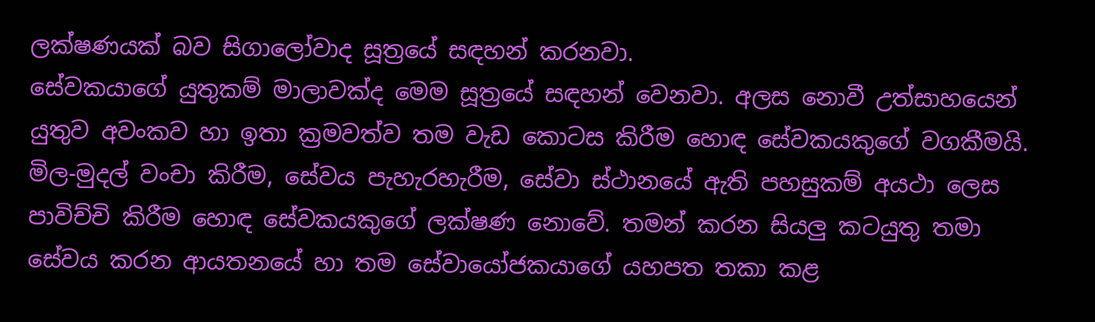ලක්ෂණයක් බව සිගාලෝවාද සූත්‍රයේ සඳහන් කරනවා.
සේවකයාගේ යුතුකම් මාලාවක්ද මෙම සූත්‍රයේ සඳහන් වෙනවා. අලස නොවී උත්සාහයෙන් යුතුව අවංකව හා ඉතා ක්‍රමවත්ව තම වැඩ කොටස කිරීම හොඳ සේවකයකුගේ වගකීමයි. මිල-මුදල් වංචා කිරීම, සේවය පැහැරහැරීම, සේවා ස්ථානයේ ඇති පහසුකම් අයථා ලෙස පාවිච්චි කිරීම හොඳ සේවකයකුගේ ලක්ෂණ නොවේ. තමන් කරන සියලු කටයුතු තමා සේවය කරන ආයතනයේ හා තම සේවායෝජකයාගේ යහපත තකා කළ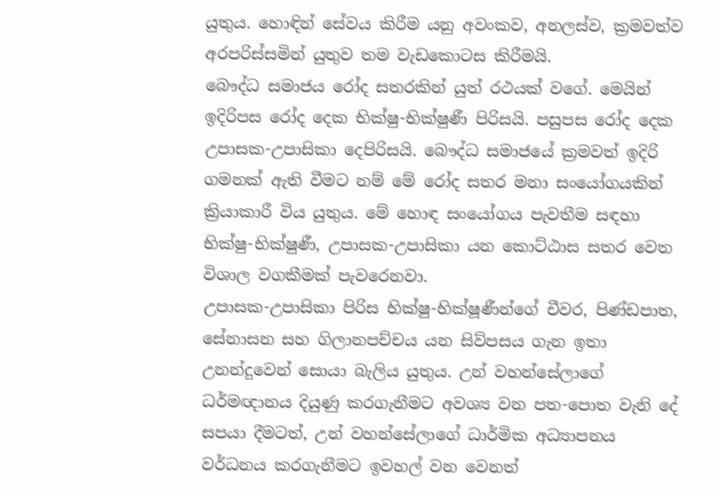යුතුය. හොඳින් සේවය කිරීම යනු අවංකව, අනලස්ව, ක්‍රමවත්ව අරපරිස්සමින් යුතුව තම වැඩකොටස කිරීමයි.
බෞද්ධ සමාජය රෝද සතරකින් යුත් රථයක් වගේ. මෙයින් ඉදිරිපස රෝද දෙක භික්ෂු-භික්ෂුණී පිරිසයි. පසුපස රෝද දෙක උපාසක-උපාසිකා දෙපිරිසයි. බෞද්ධ සමාජයේ ක්‍රමවත් ඉදිරි ගමනක් ඇති වීමට නම් මේ රෝද සතර මනා සංයෝගයකින් ක්‍රියාකාරී විය යුතුය. මේ හොඳ සංයෝගය පැවතීම සඳහා භික්ෂු-භික්ෂුණී, උපාසක-උපාසිකා යන කොට්ඨාස සතර වෙත විශාල වගකීමක් පැවරෙනවා.
උපාසක-උපාසිකා පිරිස භික්ෂු-භික්ෂූණීන්ගේ චීවර, පිණ්ඩපාත, සේනාසන සහ ගිලානපච්චය යන සිව්පසය ගැන ඉතා උනන්දුවෙන් සොයා බැලිය යුතුය. උන් වහන්සේලාගේ ධර්මඥානය දියුණු කරගැනීමට අවශ්‍ය වන පත-පොත වැනි දේ සපයා දීමටත්, උන් වහන්සේලාගේ ධාර්මික අධ්‍යාපනය වර්ධනය කරගැනීමට ඉවහල් වන වෙනත්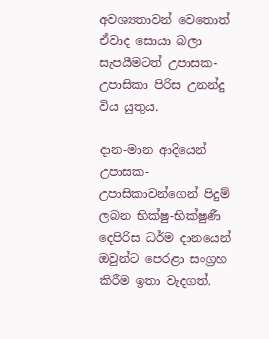අවශ්‍යතාවන් වෙතොත් ඒවාද සොයා බලා සැපයීමටත් උපාසක-උපාසිකා පිරිස උනන්දු විය යුතුය.

දාන-මාන ආදියෙන් උපාසක-උපාසිකාවන්ගෙන් පිදුම් ලබන භික්ෂු-භික්ෂුණී දෙපිරිස ධර්ම දානයෙන් ඔවුන්ට පෙරළා සංග්‍රහ කිරීම ඉතා වැදගත්.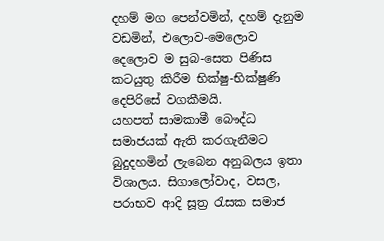දහම් මග පෙන්වමින්, දහම් දැනුම වඩමින්, එලොව-මෙලොව දෙලොව ම සුබ-සෙත පිණිස කටයුතු කිරීම භික්ෂු-භික්ෂුණි දෙපිරිසේ වගකීමයි.
යහපත් සාමකාමී බෞද්ධ සමාජයක් ඇති කරගැනීමට බුදුදහමින් ලැබෙන අනුබලය ඉතා විශාලය. සිගාලෝවාද, වසල, පරාභව ආදි සූත්‍ර රැසක සමාජ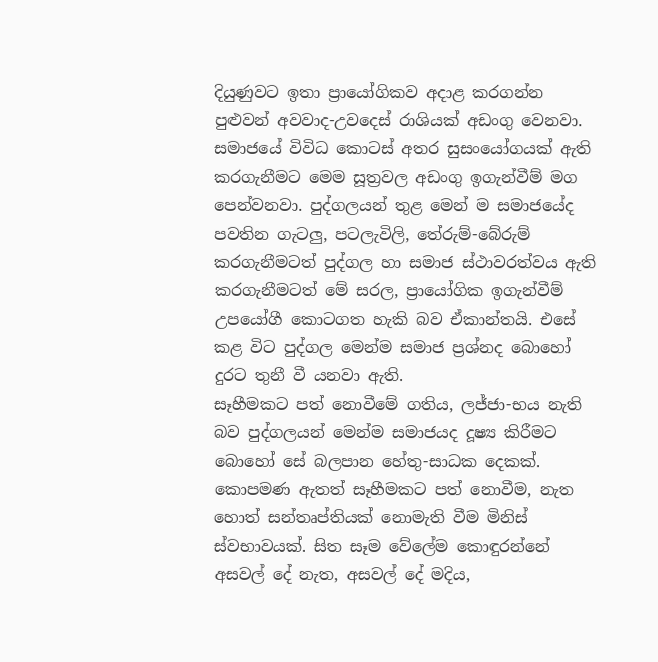දියුණුවට ඉතා ප්‍රායෝගිකව අදාළ කරගන්න පුළුවන් අවවාද-උවදෙස් රාශියක් අඩංගු වෙනවා. සමාජයේ විවිධ කොටස් අතර සුසංයෝගයක් ඇති කරගැනීමට මෙම සූත්‍රවල අඩංගු ඉගැන්වීම් මග පෙන්වනවා. පුද්ගලයන් තුළ මෙන් ම සමාජයේද පවතින ගැටලු, පටලැවිලි, තේරුම්-බේරුම් කරගැනීමටත් පුද්ගල හා සමාජ ස්ථාවරත්වය ඇති කරගැනීමටත් මේ සරල, ප්‍රායෝගික ඉගැන්වීම් උපයෝගී කොටගත හැකි බව ඒකාන්තයි. එසේ කළ විට පුද්ගල මෙන්ම සමාජ ප්‍රශ්නද බොහෝ දුරට තුනී වී යනවා ඇති.
සෑහීමකට පත් නොවීමේ ගතිය, ලජ්ජා-භය නැති බව පුද්ගලයන් මෙන්ම සමාජයද දූෂ්‍ය කිරීමට බොහෝ සේ බලපාන හේතු-සාධක දෙකක්. කොපමණ ඇතත් සෑහීමකට පත් නොවීම, නැත හොත් සන්තෘප්තියක් නොමැති වීම මිනිස් ස්වභාවයක්. සිත සෑම වේලේම කොඳුරන්නේ අසවල් දේ නැත, අසවල් දේ මදිය,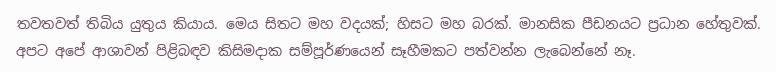තවතවත් තිබිය යුතුය කියාය. මෙය සිතට මහ වදයක්; හිසට මහ බරක්. මානසික පීඩනයට ප්‍රධාන හේතුවක්. අපට අපේ ආශාවන් පිළිබඳව කිසිමදාක සම්පූර්ණයෙන් සෑහීමකට පත්වන්න ලැබෙන්නේ නෑ.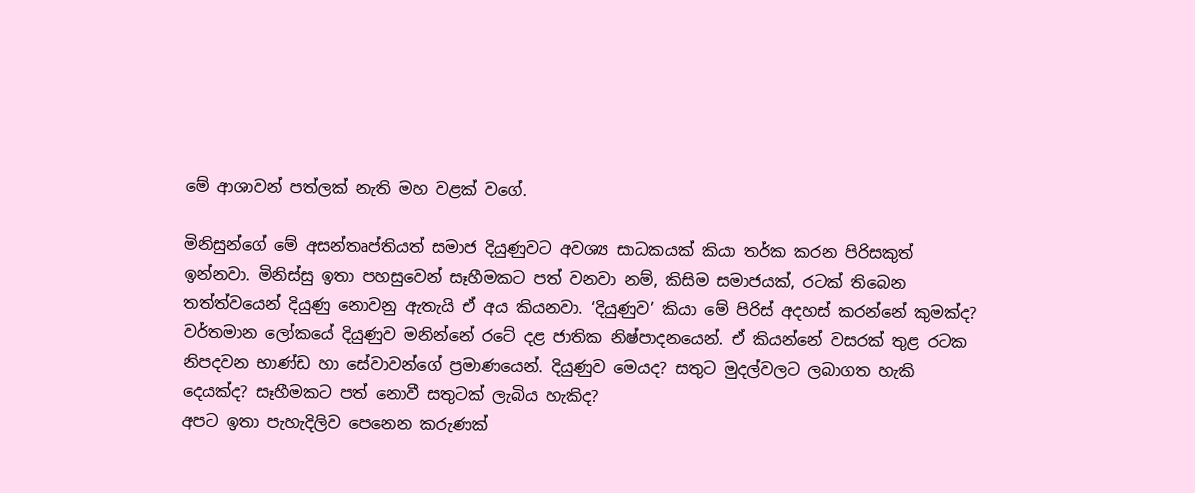මේ ආශාවන් පත්ලක් නැති මහ වළක් වගේ.

මිනිසුන්ගේ මේ අසන්තෘප්තියත් සමාජ දියුණුවට අවශ්‍ය සාධකයක් කියා තර්ක කරන පිරිසකුත් ඉන්නවා. මිනිස්සු ඉතා පහසුවෙන් සෑහීමකට පත් වනවා නම්, කිසිම සමාජයක්, රටක් තිබෙන තත්ත්වයෙන් දියුණු නොවනු ඇතැයි ඒ අය කියනවා. ‘දියුණුව’ කියා මේ පිරිස් අදහස් කරන්නේ කුමක්ද? වර්තමාන ලෝකයේ දියුණුව මනින්නේ රටේ දළ ජාතික නිෂ්පාදනයෙන්. ඒ කියන්නේ වසරක් තුළ රටක නිපදවන භාණ්ඩ හා සේවාවන්ගේ ප්‍රමාණයෙන්. දියුණුව මෙයද? සතුට මුදල්වලට ලබාගත හැකි දෙයක්ද? සෑහීමකට පත් නොවී සතුටක් ලැබිය හැකිද?
අපට ඉතා පැහැදිලිව පෙනෙන කරුණක්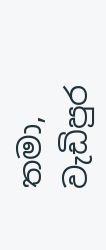තමා, වැඩිපුර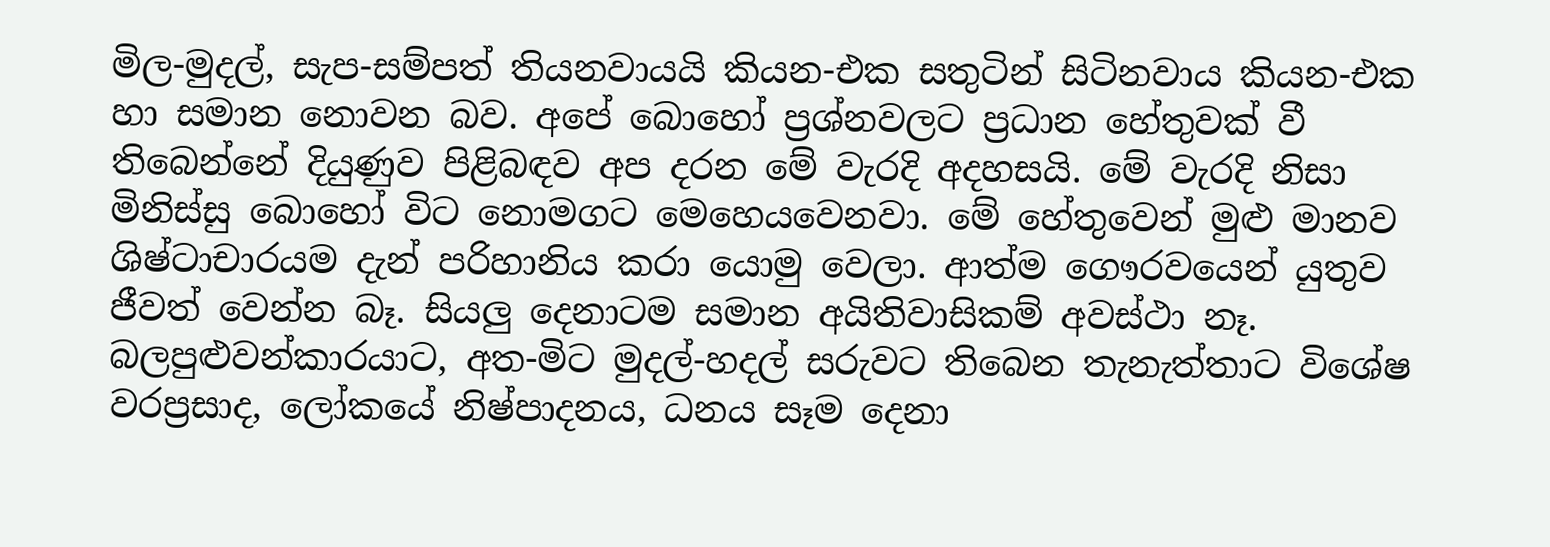මිල-මුදල්, සැප-සම්පත් තියනවායයි කියන-එක සතුටින් සිටිනවාය කියන-එක හා සමාන නොවන බව. අපේ බොහෝ ප්‍රශ්නවලට ප්‍රධාන හේතුවක් වී තිබෙන්නේ දියුණුව පිළිබඳව අප දරන මේ වැරදි අදහසයි. මේ වැරදි නිසා මිනිස්සු බොහෝ විට නොමගට මෙහෙයවෙනවා. මේ හේතුවෙන් මුළු මානව ශිෂ්ටාචාරයම දැන් පරිහානිය කරා යොමු වෙලා. ආත්ම ගෞරවයෙන් යුතුව ජීවත් වෙන්න බෑ. සියලු දෙනාටම සමාන අයිතිවාසිකම් අවස්ථා නෑ. බලපුළුවන්කාරයාට, අත-මිට මුදල්-හදල් සරුවට තිබෙන තැනැත්තාට විශේෂ වරප්‍රසාද, ලෝකයේ නිෂ්පාදනය, ධනය සෑම දෙනා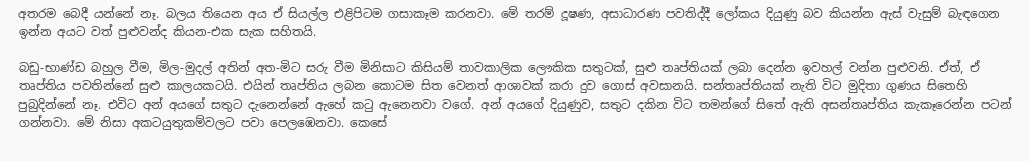අතරම බෙදී යන්නේ නෑ. බලය තියෙන අය ඒ සියල්ල එළිපිටම ගසාකෑම කරනවා. මේ තරම් දූෂණ, අසාධාරණ පවතිද්දී ලෝකය දියුණු බව කියන්න ඇස් වැසුම් බැඳගෙන ඉන්න අයට වත් පුළුවන්ද කියන-එක සැක සහිතයි.

බඩු-භාණ්ඩ බහුල වීම, මිල-මුදල් අතින් අත-මිට සරු වීම මිනිසාට කිසියම් තාවකාලික ලෞකික සතුටක්, සුළු තෘප්තියක් ලබා දෙන්න ඉවහල් වන්න පුළුවනි. ඒත්, ඒ තෘප්තිය පවතින්නේ සුළු කාලයකටයි. එයින් තෘප්තිය ලබන කොටම සිත වෙනත් ආශාවක් කරා දුව ගොස් අවසානයි. සන්තෘප්තියක් නැති විට මුදිතා ගුණය සිතෙහි පුබුදින්නේ නෑ. එවිට අන් අයගේ සතුට දැනෙන්නේ ඇහේ කටු ඇනෙනවා වගේ. අන් අයගේ දියුණුව, සතුට දකින විට තමන්ගේ සිතේ ඇති අසන්තෘප්තිය කැකෑරෙන්න පටන් ගන්නවා. මේ නිසා අකටයුතුකම්වලට පවා පෙලඹෙනවා. කෙසේ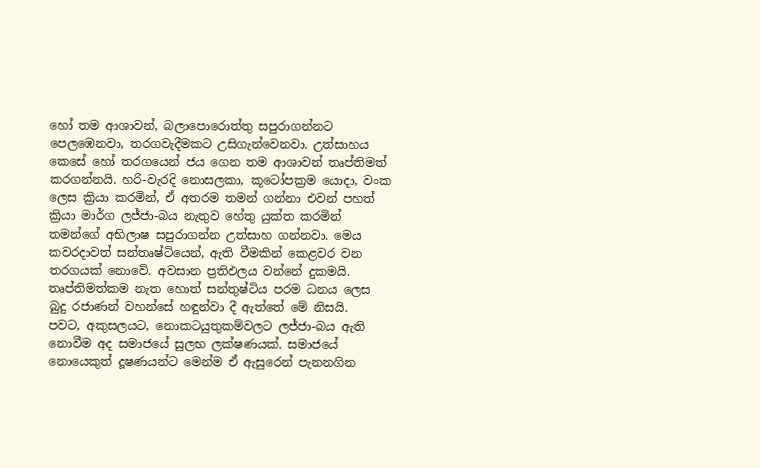හෝ තම ආශාවන්, බලාපොරොත්තු සපුරාගන්නට පෙලඹෙනවා, තරගවැදීමකට උසිගැන්වෙනවා. උත්සාහය කෙසේ හෝ තරගයෙන් ජය ගෙන තම ආශාවන් තෘප්තිමත් කරගන්නයි. හරි-වැරදි නොසලකා, කූටෝපක්‍රම යොදා, වංක ලෙස ක්‍රියා කරමින්, ඒ අතරම තමන් ගන්නා එවන් පහත් ක්‍රියා මාර්ග ලජ්ජා-බය නැතුව හේතු යුක්ත කරමින් තමන්ගේ අභිලාෂ සපුරාගන්න උත්සාහ ගන්නවා. මෙය කවරදාවත් සන්තෘෂ්ටියෙන්, ඇති වීමකින් කෙළවර වන තරගයක් නොවේ. අවසාන ප්‍රතිඵලය වන්නේ දුකමයි. තෘප්තිමත්කම නැත හොත් සන්තුෂ්ටිය පරම ධනය ලෙස බුදු රජාණන් වහන්සේ හඳුන්වා දී ඇත්තේ මේ නිසයි.
පවට, අකුසලයට, නොකටයුතුකම්වලට ලජ්ජා-බය ඇති නොවීම අද සමාජයේ සුලභ ලක්ෂණයක්. සමාජයේ නොයෙකුත් දූෂණයන්ට මෙන්ම ඒ ඇසුරෙන් පැනනගින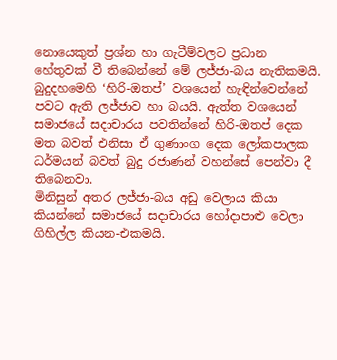නොයෙකුත් ප්‍රශ්න හා ගැටීම්වලට ප්‍රධාන හේතුවක් වී තිබෙන්නේ මේ ලජ්ජා-බය නැතිකමයි. බුදුදහමෙහි ‘හිරි-ඔතප්’ වශයෙන් හැඳින්වෙන්නේ පවට ඇති ලජ්ජාව හා බයයි. ඇත්ත වශයෙන් සමාජයේ සදාචාරය පවතින්නේ හිරි-ඔතප් දෙක මත බවත් එනිසා ඒ ගුණාංග දෙක ලෝකපාලක ධර්මයන් බවත් බුදු රජාණන් වහන්සේ පෙන්වා දී තිබෙනවා.
මිනිසුන් අතර ලජ්ජා-බය අඩු වෙලාය කියා කියන්නේ සමාජයේ සදාචාරය හෝදාපාළු වෙලා ගිහිල්ල කියන-එකමයි.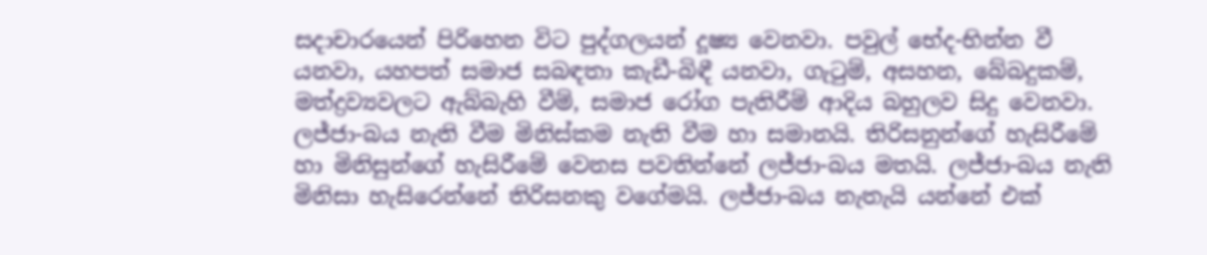සදාචාරයෙන් පිරිහෙන විට පුද්ගලයන් දූෂ්‍ය වෙනවා. පවුල් භේද-භින්න වී යනවා, යහපත් සමාජ සබඳතා කැඩී-බිඳී යනවා, ගැටුම්, අසහන, බේබදුකම්, මත්ද්‍රව්‍යවලට ඇබ්බැහි වීම්, සමාජ රෝග පැතිරීම් ආදිය බහුලව සිදු වෙනවා. ලජ්ජා-බය නැති වීම මිනිස්කම නැති වීම හා සමානයි. තිරිසනුන්ගේ හැසිරීමේ හා මිනිසුන්ගේ හැසිරීමේ වෙනස පවතින්නේ ලජ්ජා-බය මතයි. ලජ්ජා-බය නැති මිනිසා හැසිරෙන්නේ තිරිසනකු වගේමයි. ලජ්ජා-බය නැතැයි යන්නේ එක්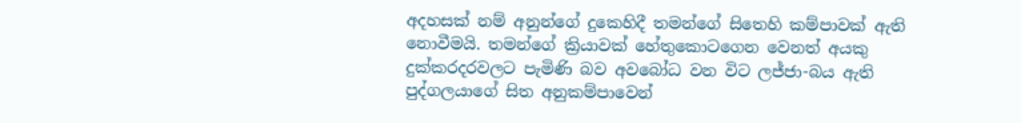අදහසක් නම් අනුන්ගේ දුකෙහිදී තමන්ගේ සිතෙහි කම්පාවක් ඇති නොවීමයි. තමන්ගේ ක්‍රියාවක් හේතුකොටගෙන වෙනත් අයකු දුක්කරදරවලට පැමිණි බව අවබෝධ වන විට ලජ්ජා-බය ඇති පුද්ගලයාගේ සිත අනුකම්පාවෙන්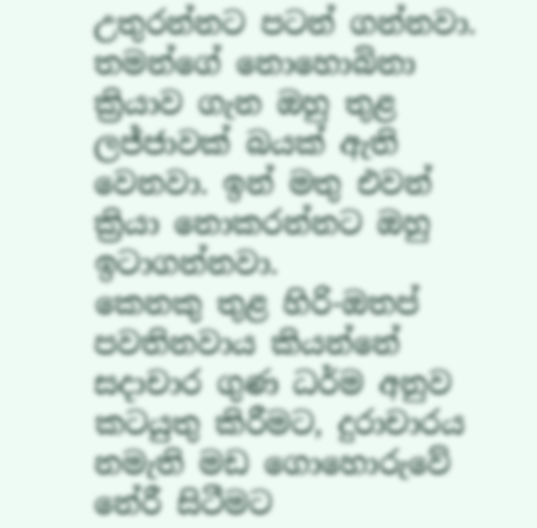උතුරන්නට පටන් ගන්නවා. තමන්ගේ නොහොබිනා ක්‍රියාව ගැන ඔහු තුළ ලජ්ජාවක් බයක් ඇති වෙනවා. ඉන් මතු එවන් ක්‍රියා නොකරන්නට ඔහු ඉටාගන්නවා.
කෙනකු තුළ හිරි-ඔතප් පවතිනවාය කියන්නේ සදාචාර ගුණ ධර්ම අනුව කටයුතු කිරීමට, දුරාචාරය නමැති මඩ ගොහොරුවේ නේරී සිටීමට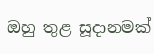ඔහු තුළ සූදානමක්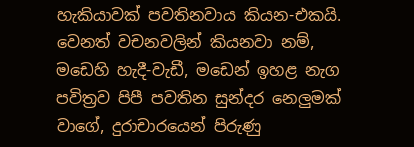හැකියාවක් පවතිනවාය කියන-එකයි. වෙනත් වචනවලින් කියනවා නම්, මඩෙහි හැදී-වැඩී, මඩෙන් ඉහළ නැග පවිත්‍රව පිපී පවතින සුන්දර නෙලුමක් වාගේ, දුරාචාරයෙන් පිරුණු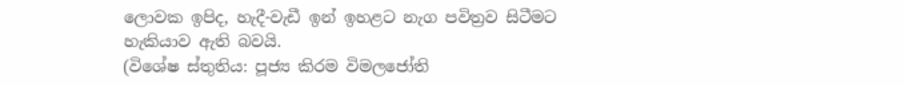ලොවක ඉපිද, හැදී-වැඩී ඉන් ඉහළට නැග පවිත්‍රව සිටීමට හැකියාව ඇති බවයි.
(විශේෂ ස්තුතිය: පූජ්‍ය කිරම විමලජෝති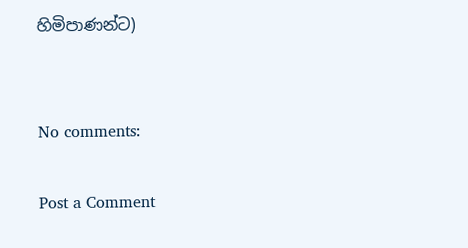හිමිපාණන්ට)


No comments:

Post a Comment